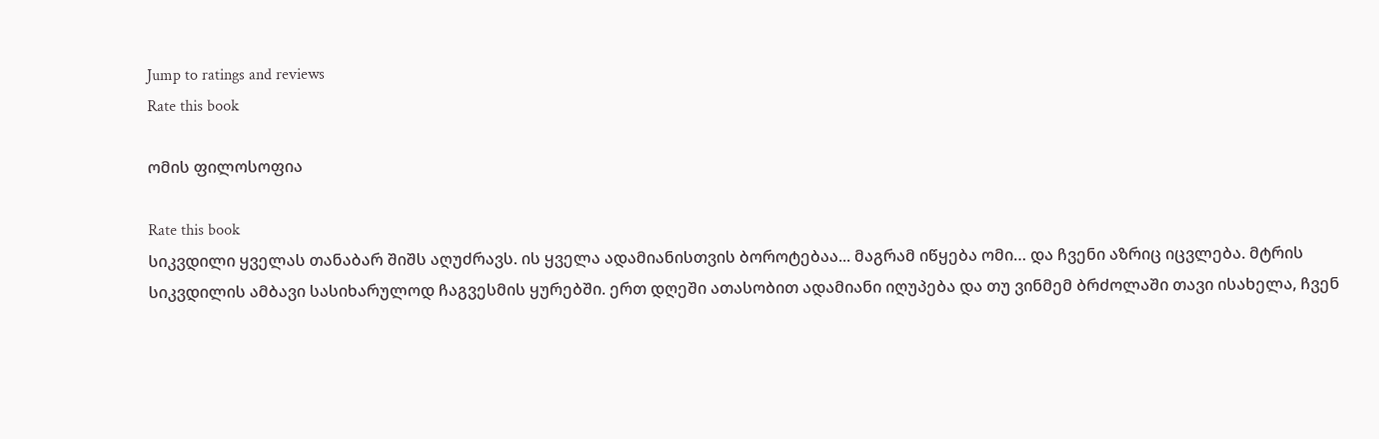Jump to ratings and reviews
Rate this book

ომის ფილოსოფია

Rate this book
სიკვდილი ყველას თანაბარ შიშს აღუძრავს. ის ყველა ადამიანისთვის ბოროტებაა... მაგრამ იწყება ომი… და ჩვენი აზრიც იცვლება. მტრის სიკვდილის ამბავი სასიხარულოდ ჩაგვესმის ყურებში. ერთ დღეში ათასობით ადამიანი იღუპება და თუ ვინმემ ბრძოლაში თავი ისახელა, ჩვენ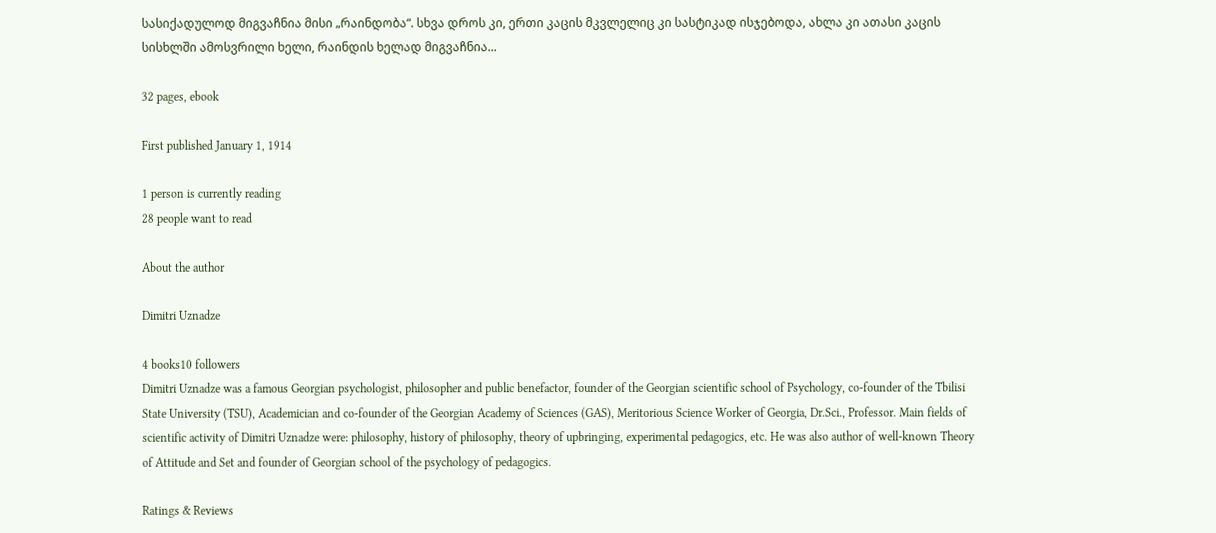სასიქადულოდ მიგვაჩნია მისი „რაინდობა“. სხვა დროს კი, ერთი კაცის მკვლელიც კი სასტიკად ისჯებოდა, ახლა კი ათასი კაცის სისხლში ამოსვრილი ხელი, რაინდის ხელად მიგვაჩნია...

32 pages, ebook

First published January 1, 1914

1 person is currently reading
28 people want to read

About the author

Dimitri Uznadze

4 books10 followers
Dimitri Uznadze was a famous Georgian psychologist, philosopher and public benefactor, founder of the Georgian scientific school of Psychology, co-founder of the Tbilisi State University (TSU), Academician and co-founder of the Georgian Academy of Sciences (GAS), Meritorious Science Worker of Georgia, Dr.Sci., Professor. Main fields of scientific activity of Dimitri Uznadze were: philosophy, history of philosophy, theory of upbringing, experimental pedagogics, etc. He was also author of well-known Theory of Attitude and Set and founder of Georgian school of the psychology of pedagogics.

Ratings & Reviews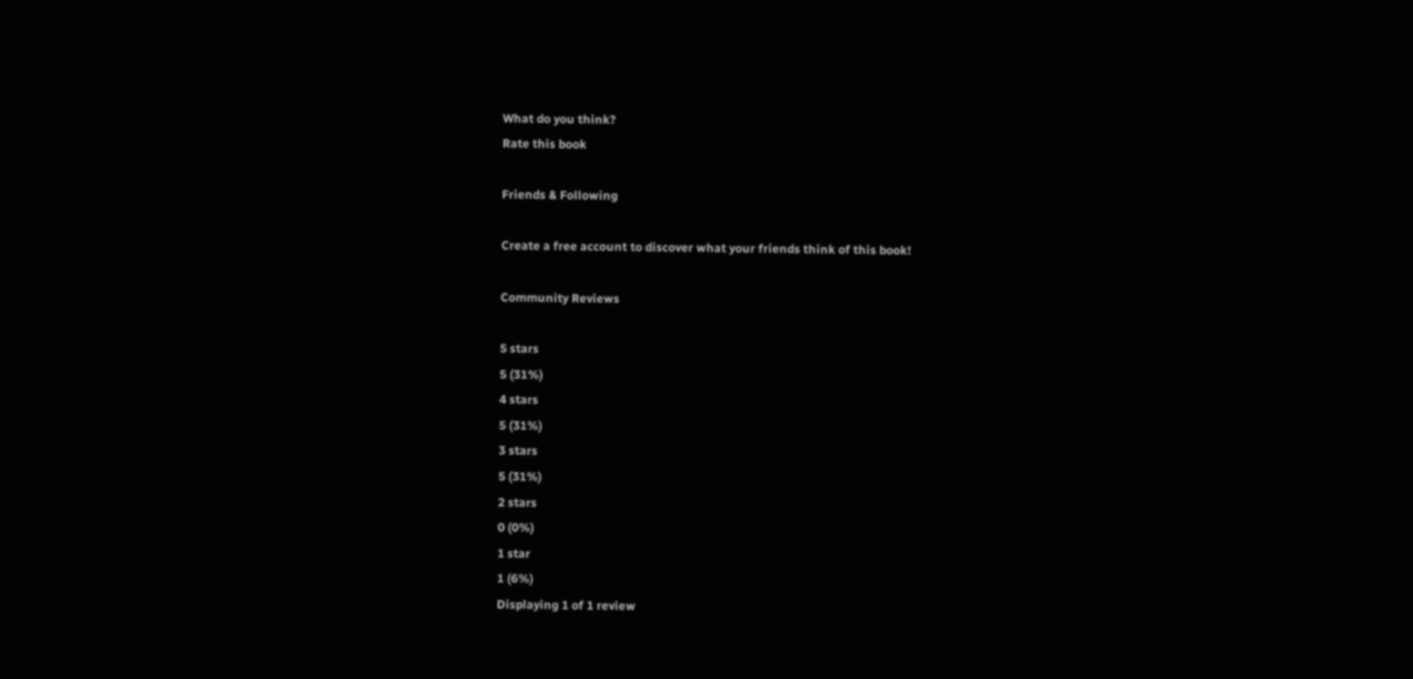What do you think?
Rate this book

Friends & Following

Create a free account to discover what your friends think of this book!

Community Reviews

5 stars
5 (31%)
4 stars
5 (31%)
3 stars
5 (31%)
2 stars
0 (0%)
1 star
1 (6%)
Displaying 1 of 1 review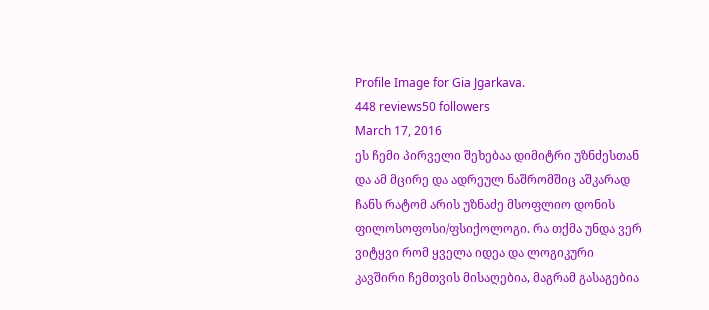Profile Image for Gia Jgarkava.
448 reviews50 followers
March 17, 2016
ეს ჩემი პირველი შეხებაა დიმიტრი უზნძესთან და ამ მცირე და ადრეულ ნაშრომშიც აშკარად ჩანს რატომ არის უზნაძე მსოფლიო დონის ფილოსოფოსი/ფსიქოლოგი. რა თქმა უნდა ვერ ვიტყვი რომ ყველა იდეა და ლოგიკური კავშირი ჩემთვის მისაღებია, მაგრამ გასაგებია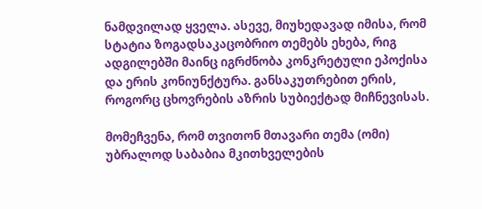ნამდვილად ყველა. ასევე, მიუხედავად იმისა, რომ სტატია ზოგადსაკაცობრიო თემებს ეხება, რიგ ადგილებში მაინც იგრძნობა კონკრეტული ეპოქისა და ერის კონიუნქტურა. განსაკუთრებით ერის, როგორც ცხოვრების აზრის სუბიექტად მიჩნევისას.

მომეჩვენა, რომ თვითონ მთავარი თემა (ომი) უბრალოდ საბაბია მკითხველების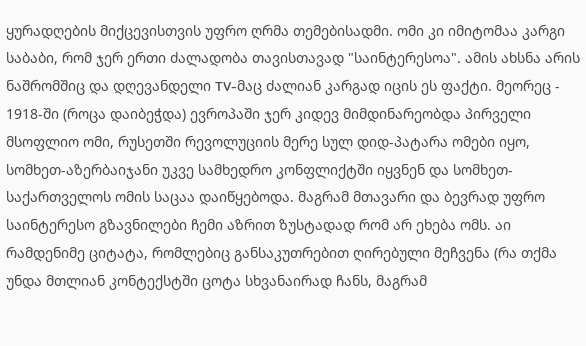ყურადღების მიქცევისთვის უფრო ღრმა თემებისადმი. ომი კი იმიტომაა კარგი საბაბი, რომ ჯერ ერთი ძალადობა თავისთავად "საინტერესოა". ამის ახსნა არის ნაშრომშიც და დღევანდელი TV-მაც ძალიან კარგად იცის ეს ფაქტი. მეორეც - 1918-ში (როცა დაიბეჭდა) ევროპაში ჯერ კიდევ მიმდინარეობდა პირველი მსოფლიო ომი, რუსეთში რევოლუციის მერე სულ დიდ-პატარა ომები იყო, სომხეთ-აზერბაიჯანი უკვე სამხედრო კონფლიქტში იყვნენ და სომხეთ-საქართველოს ომის საცაა დაიწყებოდა. მაგრამ მთავარი და ბევრად უფრო საინტერესო გზავნილები ჩემი აზრით ზუსტადად რომ არ ეხება ომს. აი რამდენიმე ციტატა, რომლებიც განსაკუთრებით ღირებული მეჩვენა (რა თქმა უნდა მთლიან კონტექსტში ცოტა სხვანაირად ჩანს, მაგრამ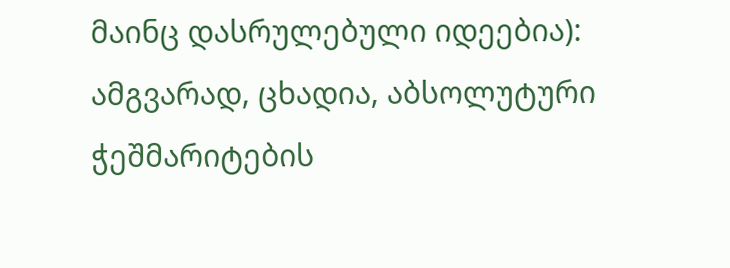მაინც დასრულებული იდეებია):
ამგვარად, ცხადია, აბსოლუტური ჭეშმარიტების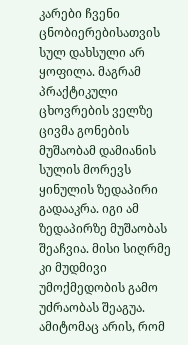კარები ჩვენი ცნობიერებისათვის სულ დახსული არ ყოფილა. მაგრამ პრაქტიკული ცხოვრების ველზე ცივმა გონების მუშაობამ დამიანის სულის მორევს ყინულის ზედაპირი გადააკრა. იგი ამ ზედაპირზე მუშაობას შეაჩვია. მისი სიღრმე კი მუდმივი უმოქმედობის გამო უძრაობას შეაგუა. ამიტომაც არის, რომ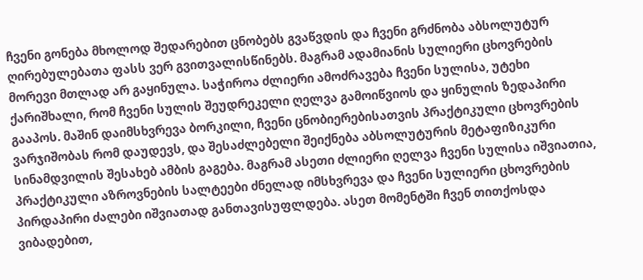ჩვენი გონება მხოლოდ შედარებით ცნობებს გვაწვდის და ჩვენი გრძნობა აბსოლუტურ ღირებულებათა ფასს ვერ გვითვალისწინებს. მაგრამ ადამიანის სულიერი ცხოვრების მორევი მთლად არ გაყინულა. საჭიროა ძლიერი ამოძრავება ჩვენი სულისა, უტეხი ქარიშხალი, რომ ჩვენი სულის შეუდრეკელი ღელვა გამოიწვიოს და ყინულის ზედაპირი გააპოს. მაშინ დაიმსხვრევა ბორკილი, ჩვენი ცნობიერებისათვის პრაქტიკული ცხოვრების ვარჯიშობას რომ დაუდევს, და შესაძლებელი შეიქნება აბსოლუტურის მეტაფიზიკური სინამდვილის შესახებ ამბის გაგება. მაგრამ ასეთი ძლიერი ღელვა ჩვენი სულისა იშვიათია, პრაქტიკული აზროვნების სალტეები ძნელად იმსხვრევა და ჩვენი სულიერი ცხოვრების პირდაპირი ძალები იშვიათად განთავისუფლდება. ასეთ მომენტში ჩვენ თითქოსდა ვიბადებით,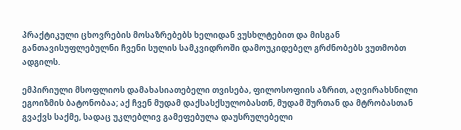პრაქტიკული ცხოვრების მოსაზრებებს ხელიდან ვუსხლტებით და მისგან განთავისუფლებულნი ჩვენი სულის სამკვიდროში დამოუკიდებელ გრძნობებს ვუთმობთ ადგილს.

ემპირიული მსოფლიოს დამახასიათებელი თვისება, ფილოსოფიის აზრით, აღვირახსნილი ეგოიზმის ბატონობაა; აქ ჩვენ მუდამ დაქსასქსულობასთნ, მუდამ შურთან და მტრობასთან გვაქვს საქმე, სადაც უკლებლივ გამეფებულა დაუსრულებელი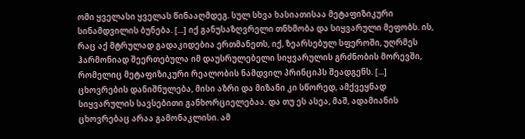ომი ყველასი ყველას წინააღმდეგ. სულ სხვა ხასიათისაა მეტაფიზიკური სინამდვილის ბუნება. [...] იქ განუსაზღვრელი თნხმობა და სიყვარული მეფობს. ის, რაც აქ მტრულად გადაკიდებია ერთმანეთს, იქ, ზეარსებულ სფეროში, უღრმეს ჰარმონიად შეერთებულა იმ დაუსრულებელი სიყვარულის გრძნობის მორევში, რომელიც მეტაფიზიკური რეალობის ნამდვილ პრინციპს შეადგენს. [...] ცხოვრების დანიშნულება, მისი აზრი და მიზანი კი სწორედ, ამქვეყნად სიყვარულის სავსებითი განხორციელებაა. და თუ ეს ასეა, მაშ, ადამიანის ცხოვრებაც არაა გამონაკლისი. ამ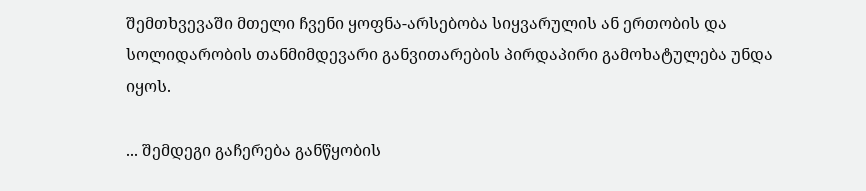შემთხვევაში მთელი ჩვენი ყოფნა-არსებობა სიყვარულის ან ერთობის და სოლიდარობის თანმიმდევარი განვითარების პირდაპირი გამოხატულება უნდა იყოს.

... შემდეგი გაჩერება განწყობის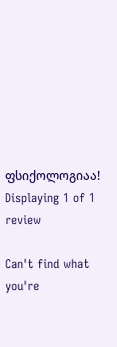ფსიქოლოგიაა!
Displaying 1 of 1 review

Can't find what you're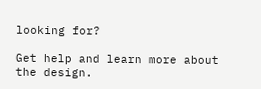looking for?

Get help and learn more about the design.